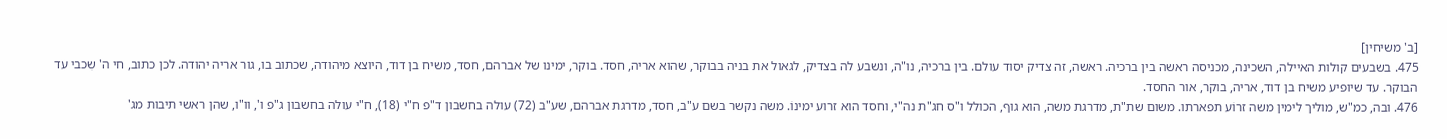[ב' משיחין]
475. בשבעים קולות האיילה, השכינה, מכניסה ראשה בין ברכיה. ראשה, זה צדיק יסוד עולם. בין ברכיה, נו"ה, ונשבע לה בצדיק, לגאול את בניה בבוקר, שהוא אריה, חסד. בוקר, ימינו של אברהם, חסד, משיח בן דוד, היוצא מיהודה, שכתוב בו, גור אריה יהודה. לכן כתוב, חי ה' שִכבי עד הבוקר. עד שיופיע משיח בן דוד, אריה, בוקר, אור החסד.
476. ובה, כמ"ש, מוליך לימין משה זרוֹע תפארתו. משום שת"ת, מדרגת משה, הוא גוף, הכולל ו"ס חג"ת נה"י, וחסד הוא זרוע ימינוֹ. משה נקשר בשם ע"ב, חסד, מדרגת אברהם, שע"ב (72) עולה בחשבון ד"פ ח"י (18), ח"י עולה בחשבון ג"פ ו', וו"ו, שהן ראשי תיבות מג'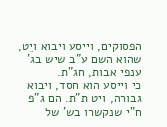הפסוקים, וייסע ויבוא ויֵט, שהוא השם ע"ב שיש בג' ענפי אבות, חג"ת.
כי וייסע הוא חסד, ויבוא גבורה, ויט ת"ת. הם ג"פ ח"י שנקשרו בש' של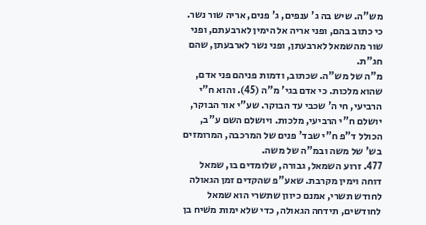מש"ה. שיש בה ג' ענפים, ג' פנים, אריה שור נשר. כי כתוב בהם, ופני אריה אל הימין לארבעתם, ופני שור מהשמאל לארבעתן, ופני נשר לארבעתן, שהם חג"ת.
מ"ה של מש"ה. שכתוב, ודמות פניהם פני אדם, שהוא מלכות. כי אדם בגי' מ"ה (45). והוא ח"י הרביעי, חי ה' שכבי עד הבוקר. שע"י אור הבוקר, יושלם ח"י הרביעי, מלכות. ויושלם השם ע"ב, הכולל ד"פ ח"י שבד' פנים של המרכבה, המרומזים בש' של משה ובמ"ה של משה.
477. זרוע השמאל, גבורה, שלומדים בו, שמאל דוחה וימין מקרבת. שאע"פ שהקדים זמן הגאולה לחודש תשרי, אמנם כיוון שתשרי הוא שמאל לחודשים, תידחה הגאולה, כדי שלא ימות משׁיח בן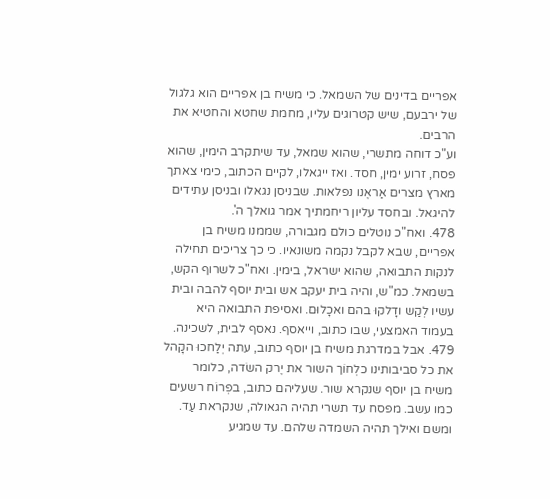אפריים בדינים של השמאל. כי משיח בן אפריים הוא גלגול של ירבעם, שיש קטרוגים עליו, מחמת שחטא והחטיא את הרבים.
וע"כ דוחה מתשרי, שהוא שמאל, עד שיתקרב הימין, שהוא פסח, זרוע ימין, חסד. ואז ייגאלו, לקיים הכתוב, כימי צאתך מארץ מצרים אַראֶנו נפלאות. שבניסן נגאלו ובניסן עתידים להיגאל. ובחסד עליון ריחמתיך אמר גואלך ה'.
478. ואח"כ נוטלים כולם מגבורה, שממנו משיח בן אפריים, שבא לקבל נקמה משונאיו. כי כך צריכים תחילה לנקות התבואה, שהוא ישראל, בימין. ואח"כ לשרוף הקש, בשמאל. כמ"ש, והיה בית יעקב אש ובית יוסף להבה ובית עשיו לְקַש ודָלקוּ בהם ואכָלוּם. ואסיפת התבואה היא בעמוד האמצעי, שבו כתוב, וייאסף. נאסף לבית, לשכינה.
479. אבל במדרגת משיח בן יוסף כתוב, עתה יְלַחכוּ הקָהל את כל סביבותינו כלְחוֹך השור את יֶרק השׂדה, כלומר משיח בן יוסף שנקרא שור. שעליהם כתוב, בפְרוֹח רשעים כמו עשב. מפסח עד תשרי תהיה הגאולה, שנקראת עַד. ומשם ואילך תהיה השמדה שלהם. עד שמגיע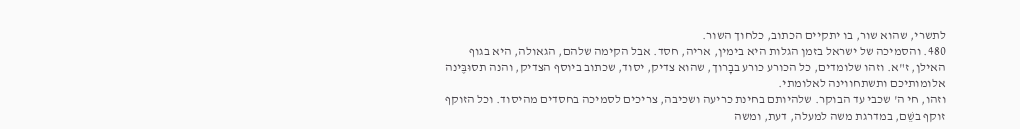לתשרי, שהוא שור, בו יתקיים הכתוב, כלחוך השור.
480. והסמיכה של ישראל בזמן הגלות היא בימין, אריה, חסד. אבל הקימה שלהם, הגאולה, היא בגוף האילן, ז"א. וזהו שלומדים, כל הכורע כורע בבָרוך, שהוא צדיק, יסוד, שכתוב ביוסף הצדיק, והנה תסוּבֶּינה אלומותיכם ותשתחווינה לאלומתי.
וזהו, חי ה' שכבי עד הבוקר. שלהיותם בחינת כריעה ושכיבה, צריכים לסמיכה בחסדים מהיסוד. וכל הזוקף זוקף בשֵׁם, במדרגת משה למעלה, דעת, ומשה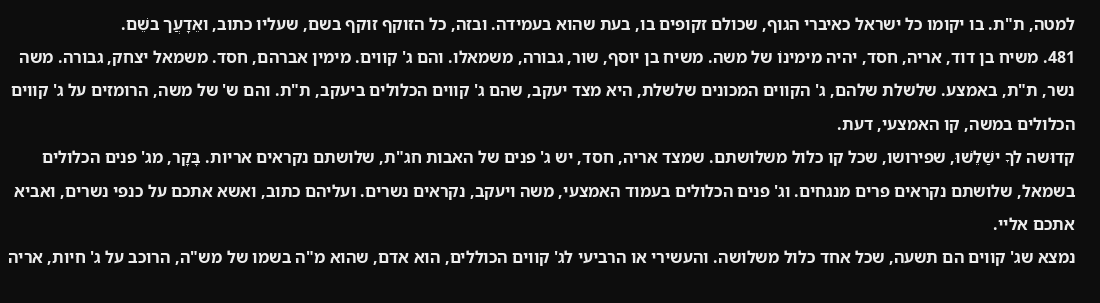למטה, ת"ת. בו יקומו כל ישראל כאיברי הגוף, שכולם זקופים בו, בעת שהוא בעמידה. ובזה, כל הזוקף זוקף בשם, שעליו כתוב, ואֵדָעֲך בשֵׁם.
481. משיח בן דוד, אריה, חסד, יהיה מימינוֹ של משה. משיח בן יוסף, שור, גבורה, משמאלו. והם ג' קווים. מימין אברהם, חסד. משמאל יצחק, גבורה. משה נשר, ת"ת, באמצע. שלשלת שלהם, ג' הקווים המכונים שלשלת, היא מצד יעקב, שהם ג' קווים הכלולים ביעקב, ת"ת. והם ש' של משה, הרומזים על ג' קווים הכלולים במשה, קו האמצעי, דעת.
קדוּשה לךָ ישַׁלֵשׁוּ, שפירושו, שכל קו כלול משלושתם. שמצד אריה, חסד, יש ג' פנים של האבות חג"ת, שלושתם נקראים אריות. בָּקָר, מג' פנים הכלולים בשמאל, שלושתם נקראים פרים מנגחים. וג' פנים הכלולים בעמוד האמצעי, משה ויעקב, נקראים נשרים. ועליהם כתוב, ואשא אתכם על כנפי נשרים, ואביא אתכם אליי.
נמצא שג' קווים הם תשעה, שכל אחד כלול משלושה. והעשירי או הרביעי לג' קווים הכוללים, הוא אדם, שהוא מ"ה בשמו של מש"ה, הרוכב על ג' חיות, אריה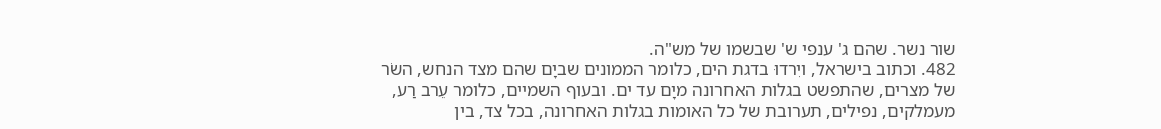שור נשר. שהם ג' ענפי ש' שבשמו של מש"ה.
482. וכתוב בישראל, ויִרדוּ בדגת הים, כלומר הממונים שביָם שהם מצד הנחש, השׂר של מצרים, שהתפשט בגלות האחרונה מיָם עד ים. ובעוף השמיים, כלומר עֵרב רַע, מעמלקים, נפילים, תערובת של כל האומות בגלות האחרונה, בכל צד, בין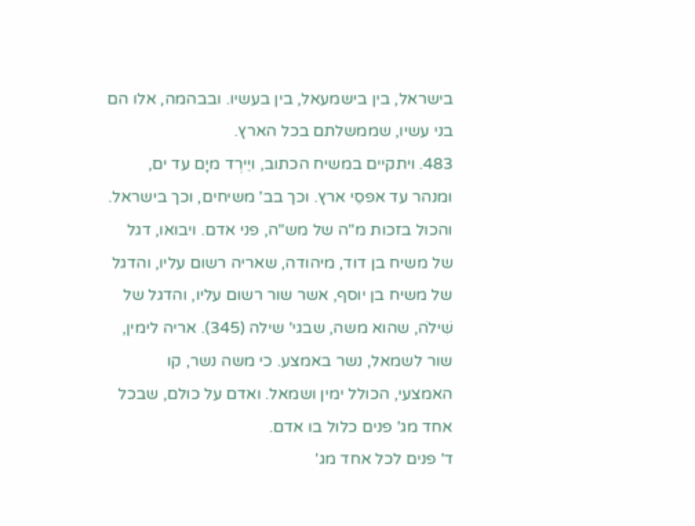בישראל, בין בישמעאל, בין בעשיו. ובבהמה, אלו הם בני עשיו, שממשלתם בכל הארץ.
483. ויתקיים במשיח הכתוב, ויֵירְד מיָם עד ים, ומנהר עד אפסֵי ארץ. וכך בב' משיחים, וכך בישראל. והכול בזכות מ"ה של מש"ה, פני אדם. ויבואו, דגל של משיח בן דוד, מיהודה, שאריה רשום עליו, והדגל של משיח בן יוסף, אשר שור רשום עליו, והדגל של שִׁילֹה, שהוא משה, שבגי' שילה (345). אריה לימין, שור לשמאל, נשר באמצע. כי משה נשר, קו האמצעי, הכולל ימין ושמאל. ואדם על כולם, שבכל אחד מג' פנים כלול בו אדם.
ד' פנים לכל אחד מג'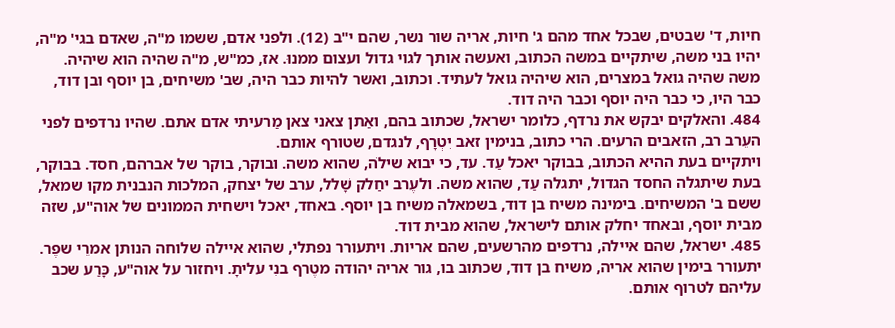חיות, ד' שבטים, שבכל אחד מהם ג' חיות, אריה שור נשר, שהם י"ב (12). ולפני אדם, ששמו מ"ה, שאדם בגי' מ"ה, יהיו בני משה, שיתקיים במשה הכתוב, ואעשה אותך לגוי גדול ועצום ממנוּ. אז, כמ"ש, מ"ה שהיה הוא שיהיה. משה שהיה גואל במצרים, הוא שיהיה גואל לעתיד. וכתוב, ואשר להיות כבר היה, שב' משיחים, בן יוסף ובן דוד, כבר היו, כי כבר היה יוסף וכבר היה דוד.
484. והאלקים יבקש את נרדף, כלומר ישראל, שכתוב בהם, ואַתן צאני צאן מַרעיתי אדם אתם. שהיו נרדפים לפני העֵרב רב, הזאבים הרעים. הרי כתוב, בנימין זאב יִטְרָף, לנגדם, שטורף אותם.
ויתקיים בעת ההיא הכתוב, בבוקר יאכל עַד. עד, כי יבוא שילֹה, שהוא משה. ובוקר, בוקר של אברהם, חסד. בבוקר, בעת שיתגלה החסד הגדול, יתגלה עַד, שהוא משה. ולעֶרב יחַלק שָׁלל, ערב של יצחק, המלכות הנבנית מקו שמאל, ששם ב' המשיחים. בימינה משיח בן דוד, בשמאלה משיח בן יוסף. באחד, יאכל וישחית הממונים של אוה"ע, שזה מבית יוסף, ובאחד יחלק אותם לישראל, שהוא מבית דוד.
485. ישראל, שהם איילה, נרדפים מהרשעים, שהם אריות. ויתעורר נפתלי, שהוא איילה שלוחה הנותן אמרֵי שפֶר. יתעורר בימין שהוא אריה, משיח בן דוד, שכתוב בו, גור אריה יהודה מטֶרף בנִי עליתָ. ויחזור על אוה"ע, כָּרַע שכב עליהם לטרוף אותם.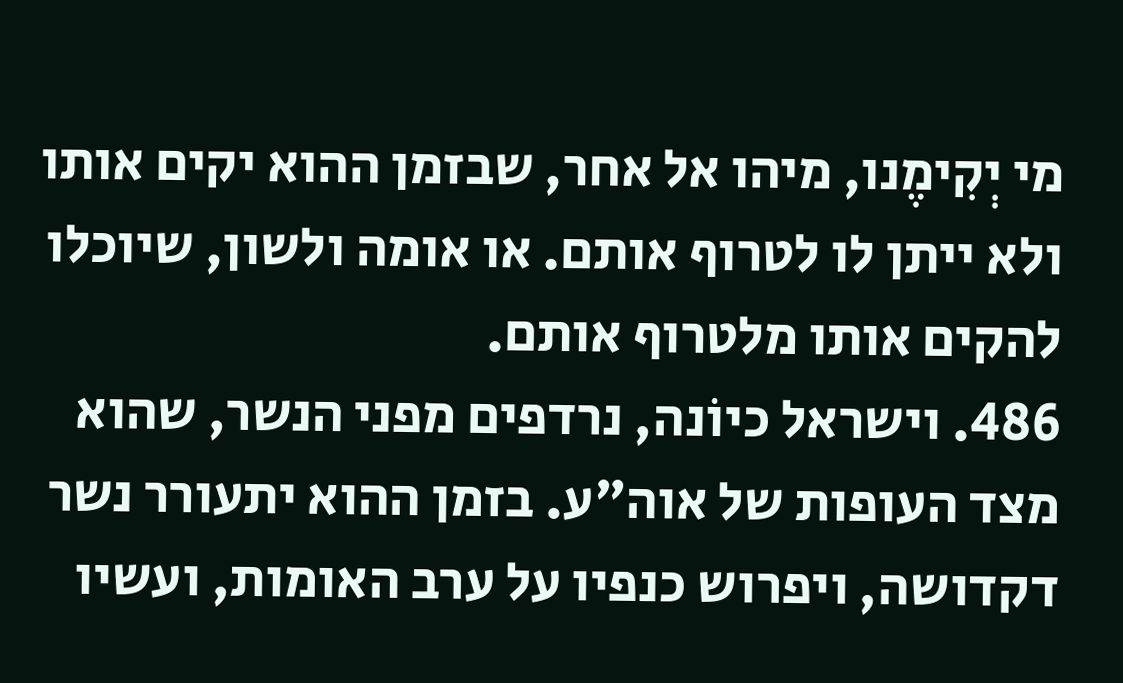מי יְקִימֶנו, מיהו אל אחר, שבזמן ההוא יקים אותו ולא ייתן לו לטרוף אותם. או אומה ולשון, שיוכלו להקים אותו מלטרוף אותם.
486. וישראל כיוֹנה, נרדפים מפני הנשר, שהוא מצד העופות של אוה"ע. בזמן ההוא יתעורר נשר דקדושה, ויפרוש כנפיו על ערב האומות, ועשיו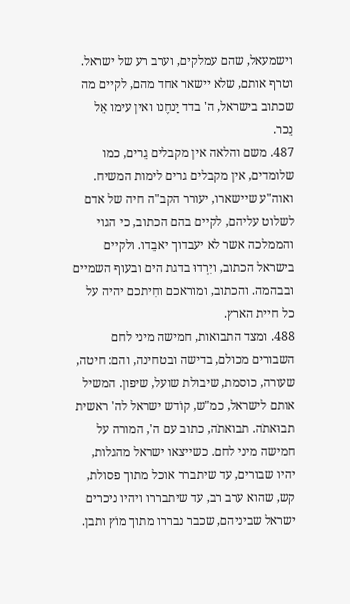וישמעאל, שהם עמלקים, וערב רע של ישראל. וטרף אותם, שלא יישאר אחד מהם, לקיים מה שכתוב בישראל, ה' בדד יַנחֶנו ואין עימו אֵל נֵכר.
487. משם והלאה אין מקבלים גֵרים, כמו שלומדים, אין מקבלים גרים לימות המשיח. ואוה"ע שיישארו, יעורר הקב"ה חיה של אדם לשלוט עליהם, לקיים בהם הכתוב, כי הגוי והממלכה אשר לא יעבדוך יאבֵדו. ולקיים בישראל הכתוב, ויִרְדוּ בדגת הים ובעוף השמיים ובבהמה. והכתוב, ומוראכם וחִיתכם יהיה על כל חיית הארץ.
488. ומצד התבואות, חמישה מיני לחם השבורים מכולם, בדישה ובטחינה, והם: חיטה, שעורה, כוסמת, שיבולת שועל, שיפון. המשיל אותם לישראל, כמ"ש, קוֹדש ישראל לה' ראשית תבוּאתֹה. תבואתֹה, כתוב עם ה', המורה על חמישה מיני לחם. כשייצאו ישראל מהגלות, יהיו שבורים, עד שיתברר אוכל מתוך פסולת, קש, שהוא ערב רב, עד שיתבררו ויהיו ניכרים ישראל שביניהם, שכבר נבררו מתוך מוֹץ ותבן.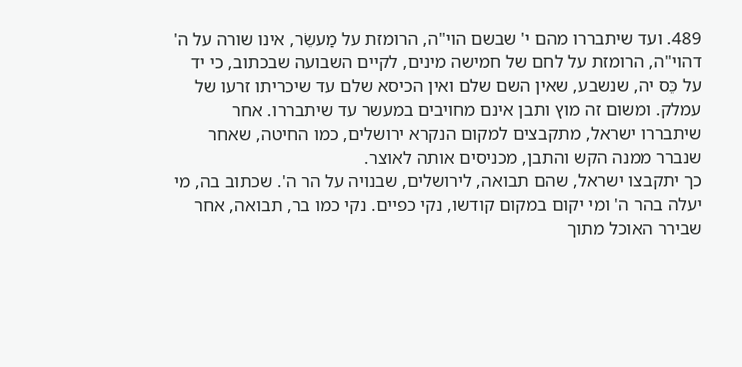489. ועד שיתבררו מהם י' שבשם הוי"ה, הרומזת על מַעשֵׂר, אינו שורה על ה' דהוי"ה, הרומזת על לחם של חמישה מינים, לקיים השבועה שבכתוב, כי יד על כֵּס יה, שנשבע, שאין השם שלם ואין הכיסא שלם עד שיכריתו זרעו של עמלק. ומשום זה מוץ ותבן אינם מחויבים במעשר עד שיתבררו. אחר שיתבררו ישראל, מתקבצים למקום הנקרא ירושלים, כמו החיטה, שאחר שנברר ממנה הקש והתבן, מכניסים אותה לאוצר.
כך יתקבצו ישראל, שהם תבואה, לירושלים, שבנויה על הר ה'. שכתוב בה, מי יעלה בהר ה' ומי יקום במקום קודשו, נקי כפיים. נקי כמו בר, תבואה, אחר שבירר האוכל מתוך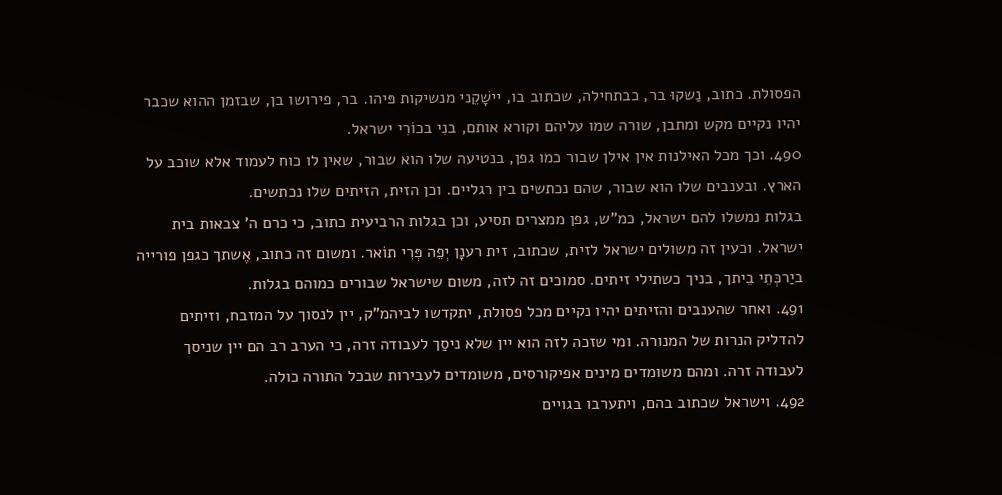הפסולת. כתוב, נַשקוּ בר, כבתחילה, שכתוב בו, יישָׁקֵני מנשיקות פּיהו. בר, פירושו בן, שבזמן ההוא שכבר יהיו נקיים מקש ומתבן, שורה שמו עליהם וקורא אותם, בנִי בכוֹרִי ישראל.
490. וכך מכל האילנות אין אילן שבור כמו גפן, בנטיעה שלו הוא שבור, שאין לו כוח לעמוד אלא שוכב על הארץ. ובענבים שלו הוא שבור, שהם נכתשים בין רגליים. וכן הזית, הזיתים שלו נכתשים.
בגלות נמשלו להם ישראל, כמ"ש, גפן ממצרים תסיע, וכן בגלות הרביעית כתוב, כי כרם ה' צבאות בית ישראל. וכעין זה משולים ישראל לזית, שכתוב, זית רענָן יְפֵה פְּרִי תוֹאר. ומשום זה כתוב, אֶשתך כגפן פורייה ביַרכְּתֵי בֵיתך, בניך כשתילי זיתים. סמוכים זה לזה, משום שישראל שבורים כמוהם בגלות.
491. ואחר שהענבים והזיתים יהיו נקיים מכל פסולת, יתקדשו לביהמ"ק, יין לנסוך על המזבח, וזיתים להדליק הנרות של המנורה. ומי שזכה לזה הוא יין שלא ניסַך לעבודה זרה, כי הערב רב הם יין שניסך לעבודה זרה. ומהם משומדים מינים אפיקורסים, משומדים לעבירות שבכל התורה כולה.
492. וישראל שכתוב בהם, ויתערבו בגויים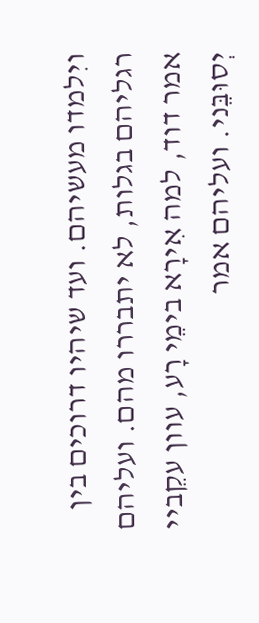ויִלמדו מעשיהם. ועד שיהיו דרוכים בין רגליהם בגלות, לא יתבררו מהם. ועליהם אמר דוד, למה אִירָא בימֵי רָע, עוון עקֵביי יְסוּבֵּני. ועליהם אמר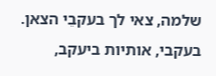שלמה, צאי לך בעקבֵי הצאן. בעקבי, אותיות ביעקב,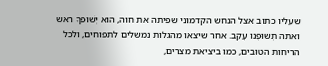שעליו כתוב אצל הנחש הקדמוני שפיתה את חוה, הוא יְשׁוּפךָ ראש ואתה תְשוּפֶנו עָקֵב. אחר שיצאו מהגלות נמשלים לתפוחים, ולכל הריחות הטובים, כמו ביציאת מצרים,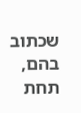שכתוב בהם, תחת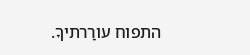התפוח עורַרתיךָ.